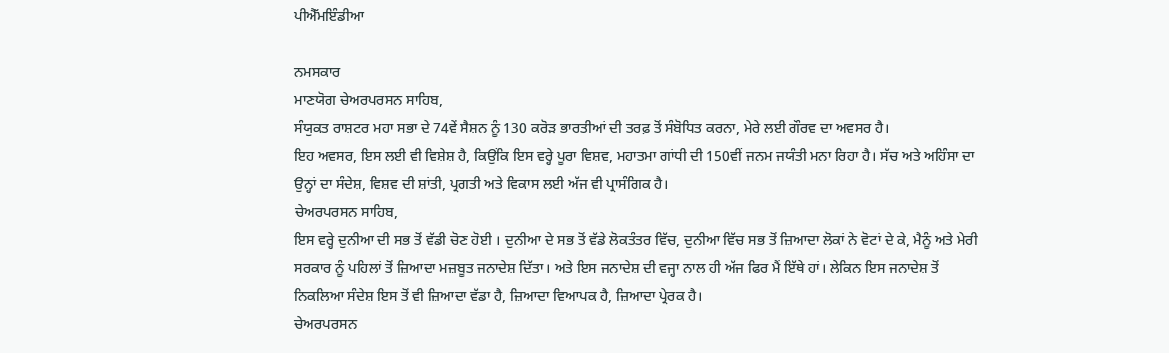ਪੀਐੱਮਇੰਡੀਆ

ਨਮਸਕਾਰ
ਮਾਣਯੋਗ ਚੇਅਰਪਰਸਨ ਸਾਹਿਬ,
ਸੰਯੁਕਤ ਰਾਸ਼ਟਰ ਮਹਾ ਸਭਾ ਦੇ 74ਵੇਂ ਸੈਸ਼ਨ ਨੂੰ 130 ਕਰੋੜ ਭਾਰਤੀਆਂ ਦੀ ਤਰਫ਼ ਤੋਂ ਸੰਬੋਧਿਤ ਕਰਨਾ, ਮੇਰੇ ਲਈ ਗੌਰਵ ਦਾ ਅਵਸਰ ਹੈ।
ਇਹ ਅਵਸਰ, ਇਸ ਲਈ ਵੀ ਵਿਸ਼ੇਸ਼ ਹੈ, ਕਿਉਂਕਿ ਇਸ ਵਰ੍ਹੇ ਪੂਰਾ ਵਿਸ਼ਵ, ਮਹਾਤਮਾ ਗਾਂਧੀ ਦੀ 150ਵੀਂ ਜਨਮ ਜਯੰਤੀ ਮਨਾ ਰਿਹਾ ਹੈ। ਸੱਚ ਅਤੇ ਅਹਿੰਸਾ ਦਾ ਉਨ੍ਹਾਂ ਦਾ ਸੰਦੇਸ਼, ਵਿਸ਼ਵ ਦੀ ਸ਼ਾਂਤੀ, ਪ੍ਰਗਤੀ ਅਤੇ ਵਿਕਾਸ ਲਈ ਅੱਜ ਵੀ ਪ੍ਰਾਸੰਗਿਕ ਹੈ।
ਚੇਅਰਪਰਸਨ ਸਾਹਿਬ,
ਇਸ ਵਰ੍ਹੇ ਦੁਨੀਆ ਦੀ ਸਭ ਤੋਂ ਵੱਡੀ ਚੋਣ ਹੋਈ । ਦੁਨੀਆ ਦੇ ਸਭ ਤੋਂ ਵੱਡੇ ਲੋਕਤੰਤਰ ਵਿੱਚ, ਦੁਨੀਆ ਵਿੱਚ ਸਭ ਤੋਂ ਜ਼ਿਆਦਾ ਲੋਕਾਂ ਨੇ ਵੋਟਾਂ ਦੇ ਕੇ, ਮੈਨੂੰ ਅਤੇ ਮੇਰੀ ਸਰਕਾਰ ਨੂੰ ਪਹਿਲਾਂ ਤੋਂ ਜ਼ਿਆਦਾ ਮਜ਼ਬੂਤ ਜਨਾਦੇਸ਼ ਦਿੱਤਾ। ਅਤੇ ਇਸ ਜਨਾਦੇਸ਼ ਦੀ ਵਜ੍ਹਾ ਨਾਲ ਹੀ ਅੱਜ ਫਿਰ ਮੈਂ ਇੱਥੇ ਹਾਂ। ਲੇਕਿਨ ਇਸ ਜਨਾਦੇਸ਼ ਤੋਂ ਨਿਕਲਿਆ ਸੰਦੇਸ਼ ਇਸ ਤੋਂ ਵੀ ਜ਼ਿਆਦਾ ਵੱਡਾ ਹੈ, ਜ਼ਿਆਦਾ ਵਿਆਪਕ ਹੈ, ਜ਼ਿਆਦਾ ਪ੍ਰੇਰਕ ਹੈ।
ਚੇਅਰਪਰਸਨ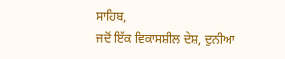ਸਾਹਿਬ,
ਜਦੋਂ ਇੱਕ ਵਿਕਾਸਸ਼ੀਲ ਦੇਸ਼, ਦੁਨੀਆ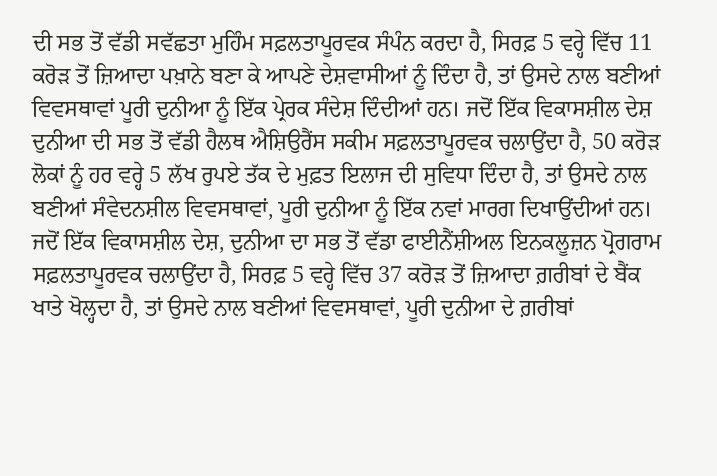ਦੀ ਸਭ ਤੋਂ ਵੱਡੀ ਸਵੱਛਤਾ ਮੁਹਿੰਮ ਸਫ਼ਲਤਾਪੂਰਵਕ ਸੰਪੰਨ ਕਰਦਾ ਹੈ, ਸਿਰਫ਼ 5 ਵਰ੍ਹੇ ਵਿੱਚ 11 ਕਰੋੜ ਤੋਂ ਜ਼ਿਆਦਾ ਪਖ਼ਾਨੇ ਬਣਾ ਕੇ ਆਪਣੇ ਦੇਸ਼ਵਾਸੀਆਂ ਨੂੰ ਦਿੰਦਾ ਹੈ, ਤਾਂ ਉਸਦੇ ਨਾਲ ਬਣੀਆਂ ਵਿਵਸਥਾਵਾਂ ਪੂਰੀ ਦੁਨੀਆ ਨੂੰ ਇੱਕ ਪ੍ਰੇਰਕ ਸੰਦੇਸ਼ ਦਿੰਦੀਆਂ ਹਨ। ਜਦੋਂ ਇੱਕ ਵਿਕਾਸਸ਼ੀਲ ਦੇਸ਼ ਦੁਨੀਆ ਦੀ ਸਭ ਤੋਂ ਵੱਡੀ ਹੈਲਥ ਐਸ਼ਿਉਰੈਂਸ ਸਕੀਮ ਸਫ਼ਲਤਾਪੂਰਵਕ ਚਲਾਉਂਦਾ ਹੈ, 50 ਕਰੋੜ ਲੋਕਾਂ ਨੂੰ ਹਰ ਵਰ੍ਹੇ 5 ਲੱਖ ਰੁਪਏ ਤੱਕ ਦੇ ਮੁਫ਼ਤ ਇਲਾਜ ਦੀ ਸੁਵਿਧਾ ਦਿੰਦਾ ਹੈ, ਤਾਂ ਉਸਦੇ ਨਾਲ ਬਣੀਆਂ ਸੰਵੇਦਨਸ਼ੀਲ ਵਿਵਸਥਾਵਾਂ, ਪੂਰੀ ਦੁਨੀਆ ਨੂੰ ਇੱਕ ਨਵਾਂ ਮਾਰਗ ਦਿਖਾਉਂਦੀਆਂ ਹਨ।
ਜਦੋਂ ਇੱਕ ਵਿਕਾਸਸ਼ੀਲ ਦੇਸ਼, ਦੁਨੀਆ ਦਾ ਸਭ ਤੋਂ ਵੱਡਾ ਫਾਈਨੈਂਸ਼ੀਅਲ ਇਨਕਲੂਜ਼ਨ ਪ੍ਰੋਗਰਾਮ ਸਫ਼ਲਤਾਪੂਰਵਕ ਚਲਾਉਂਦਾ ਹੈ, ਸਿਰਫ਼ 5 ਵਰ੍ਹੇ ਵਿੱਚ 37 ਕਰੋੜ ਤੋਂ ਜ਼ਿਆਦਾ ਗ਼ਰੀਬਾਂ ਦੇ ਬੈਂਕ ਖਾਤੇ ਖੋਲ੍ਹਦਾ ਹੈ, ਤਾਂ ਉਸਦੇ ਨਾਲ ਬਣੀਆਂ ਵਿਵਸਥਾਵਾਂ, ਪੂਰੀ ਦੁਨੀਆ ਦੇ ਗ਼ਰੀਬਾਂ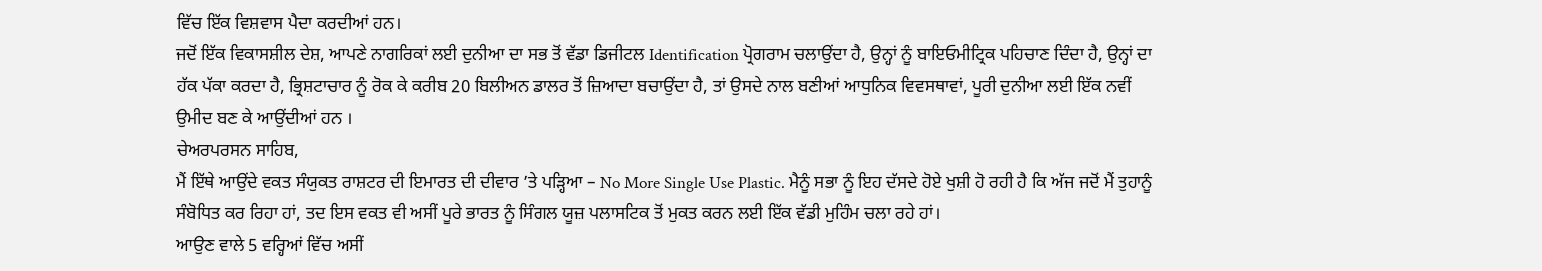ਵਿੱਚ ਇੱਕ ਵਿਸ਼ਵਾਸ ਪੈਦਾ ਕਰਦੀਆਂ ਹਨ।
ਜਦੋਂ ਇੱਕ ਵਿਕਾਸਸ਼ੀਲ ਦੇਸ਼, ਆਪਣੇ ਨਾਗਰਿਕਾਂ ਲਈ ਦੁਨੀਆ ਦਾ ਸਭ ਤੋਂ ਵੱਡਾ ਡਿਜੀਟਲ Identification ਪ੍ਰੋਗਰਾਮ ਚਲਾਉਂਦਾ ਹੈ, ਉਨ੍ਹਾਂ ਨੂੰ ਬਾਇਓਮੀਟ੍ਰਿਕ ਪਹਿਚਾਣ ਦਿੰਦਾ ਹੈ, ਉਨ੍ਹਾਂ ਦਾ ਹੱਕ ਪੱਕਾ ਕਰਦਾ ਹੈ, ਭ੍ਰਿਸ਼ਟਾਚਾਰ ਨੂੰ ਰੋਕ ਕੇ ਕਰੀਬ 20 ਬਿਲੀਅਨ ਡਾਲਰ ਤੋਂ ਜ਼ਿਆਦਾ ਬਚਾਉਂਦਾ ਹੈ, ਤਾਂ ਉਸਦੇ ਨਾਲ ਬਣੀਆਂ ਆਧੁਨਿਕ ਵਿਵਸਥਾਵਾਂ, ਪੂਰੀ ਦੁਨੀਆ ਲਈ ਇੱਕ ਨਵੀਂ ਉਮੀਦ ਬਣ ਕੇ ਆਉਂਦੀਆਂ ਹਨ ।
ਚੇਅਰਪਰਸਨ ਸਾਹਿਬ,
ਮੈਂ ਇੱਥੇ ਆਉਂਦੇ ਵਕਤ ਸੰਯੁਕਤ ਰਾਸ਼ਟਰ ਦੀ ਇਮਾਰਤ ਦੀ ਦੀਵਾਰ ’ਤੇ ਪੜ੍ਹਿਆ – No More Single Use Plastic. ਮੈਨੂੰ ਸਭਾ ਨੂੰ ਇਹ ਦੱਸਦੇ ਹੋਏ ਖੁਸ਼ੀ ਹੋ ਰਹੀ ਹੈ ਕਿ ਅੱਜ ਜਦੋਂ ਮੈਂ ਤੁਹਾਨੂੰ ਸੰਬੋਧਿਤ ਕਰ ਰਿਹਾ ਹਾਂ, ਤਦ ਇਸ ਵਕਤ ਵੀ ਅਸੀਂ ਪੂਰੇ ਭਾਰਤ ਨੂੰ ਸਿੰਗਲ ਯੂਜ਼ ਪਲਾਸਟਿਕ ਤੋਂ ਮੁਕਤ ਕਰਨ ਲਈ ਇੱਕ ਵੱਡੀ ਮੁਹਿੰਮ ਚਲਾ ਰਹੇ ਹਾਂ।
ਆਉਣ ਵਾਲੇ 5 ਵਰ੍ਹਿਆਂ ਵਿੱਚ ਅਸੀਂ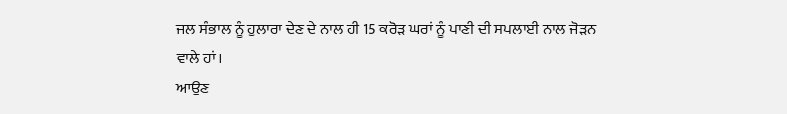ਜਲ ਸੰਭਾਲ ਨੂੰ ਹੁਲਾਰਾ ਦੇਣ ਦੇ ਨਾਲ ਹੀ 15 ਕਰੋੜ ਘਰਾਂ ਨੂੰ ਪਾਣੀ ਦੀ ਸਪਲਾਈ ਨਾਲ ਜੋੜਨ ਵਾਲੇ ਹਾਂ।
ਆਉਣ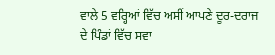ਵਾਲੇ 5 ਵਰ੍ਹਿਆਂ ਵਿੱਚ ਅਸੀਂ ਆਪਣੇ ਦੂਰ-ਦਰਾਜ ਦੇ ਪਿੰਡਾਂ ਵਿੱਚ ਸਵਾ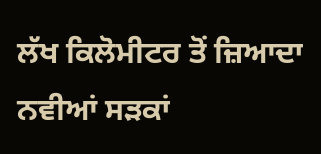ਲੱਖ ਕਿਲੋਮੀਟਰ ਤੋਂ ਜ਼ਿਆਦਾ ਨਵੀਆਂ ਸੜਕਾਂ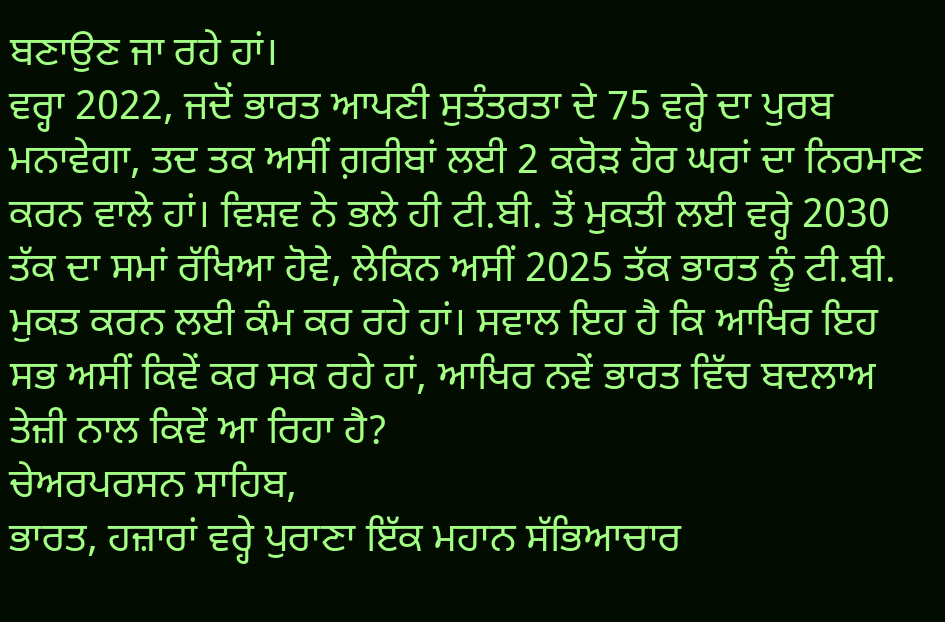ਬਣਾਉਣ ਜਾ ਰਹੇ ਹਾਂ।
ਵਰ੍ਹਾ 2022, ਜਦੋਂ ਭਾਰਤ ਆਪਣੀ ਸੁਤੰਤਰਤਾ ਦੇ 75 ਵਰ੍ਹੇ ਦਾ ਪੁਰਬ ਮਨਾਵੇਗਾ, ਤਦ ਤਕ ਅਸੀਂ ਗ਼ਰੀਬਾਂ ਲਈ 2 ਕਰੋੜ ਹੋਰ ਘਰਾਂ ਦਾ ਨਿਰਮਾਣ ਕਰਨ ਵਾਲੇ ਹਾਂ। ਵਿਸ਼ਵ ਨੇ ਭਲੇ ਹੀ ਟੀ.ਬੀ. ਤੋਂ ਮੁਕਤੀ ਲਈ ਵਰ੍ਹੇ 2030 ਤੱਕ ਦਾ ਸਮਾਂ ਰੱਖਿਆ ਹੋਵੇ, ਲੇਕਿਨ ਅਸੀਂ 2025 ਤੱਕ ਭਾਰਤ ਨੂੰ ਟੀ.ਬੀ. ਮੁਕਤ ਕਰਨ ਲਈ ਕੰਮ ਕਰ ਰਹੇ ਹਾਂ। ਸਵਾਲ ਇਹ ਹੈ ਕਿ ਆਖਿਰ ਇਹ ਸਭ ਅਸੀਂ ਕਿਵੇਂ ਕਰ ਸਕ ਰਹੇ ਹਾਂ, ਆਖਿਰ ਨਵੇਂ ਭਾਰਤ ਵਿੱਚ ਬਦਲਾਅ ਤੇਜ਼ੀ ਨਾਲ ਕਿਵੇਂ ਆ ਰਿਹਾ ਹੈ?
ਚੇਅਰਪਰਸਨ ਸਾਹਿਬ,
ਭਾਰਤ, ਹਜ਼ਾਰਾਂ ਵਰ੍ਹੇ ਪੁਰਾਣਾ ਇੱਕ ਮਹਾਨ ਸੱਭਿਆਚਾਰ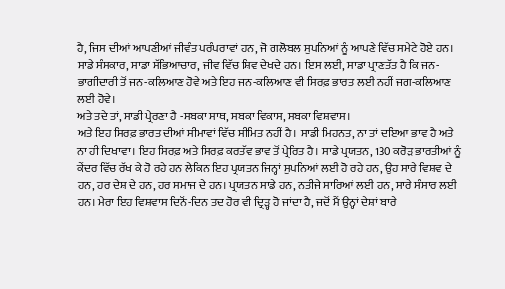ਹੈ, ਜਿਸ ਦੀਆਂ ਆਪਣੀਆਂ ਜੀਵੰਤ ਪਰੰਪਰਾਵਾਂ ਹਨ, ਜੋ ਗਲੋਬਲ ਸੁਪਨਿਆਂ ਨੂੰ ਆਪਣੇ ਵਿੱਚ ਸਮੇਟੇ ਹੋਏ ਹਨ। ਸਾਡੇ ਸੰਸਕਾਰ, ਸਾਡਾ ਸੱਭਿਆਚਾਰ, ਜੀਵ ਵਿੱਚ ਸ਼ਿਵ ਦੇਖਦੇ ਹਨ। ਇਸ ਲਈ, ਸਾਡਾ ਪ੍ਰਾਣਤੱਤ ਹੈ ਕਿ ਜਨ-ਭਾਗੀਦਾਰੀ ਤੋਂ ਜਨ-ਕਲਿਆਣ ਹੋਵੇ ਅਤੇ ਇਹ ਜਨ-ਕਲਿਆਣ ਵੀ ਸਿਰਫ਼ ਭਾਰਤ ਲਈ ਨਹੀਂ ਜਗ-ਕਲਿਆਣ ਲਈ ਹੋਵੇ।
ਅਤੇ ਤਦੇ ਤਾਂ, ਸਾਡੀ ਪ੍ਰੇਰਣਾ ਹੈ -ਸਬਕਾ ਸਾਥ, ਸਬਕਾ ਵਿਕਾਸ, ਸਬਕਾ ਵਿਸ਼ਵਾਸ।
ਅਤੇ ਇਹ ਸਿਰਫ਼ ਭਾਰਤ ਦੀਆਂ ਸੀਮਾਵਾਂ ਵਿੱਚ ਸੀਮਿਤ ਨਹੀਂ ਹੈ। ਸਾਡੀ ਮਿਹਨਤ, ਨਾ ਤਾਂ ਦਇਆ ਭਾਵ ਹੈ ਅਤੇ ਨਾ ਹੀ ਦਿਖਾਵਾ। ਇਹ ਸਿਰਫ਼ ਅਤੇ ਸਿਰਫ਼ ਕਰਤੱਵ ਭਾਵ ਤੋਂ ਪ੍ਰੇਰਿਤ ਹੈ। ਸਾਡੇ ਪ੍ਰਯਤਨ, 130 ਕਰੋੜ ਭਾਰਤੀਆਂ ਨੂੰ ਕੇਂਦਰ ਵਿੱਚ ਰੱਖ ਕੇ ਹੋ ਰਹੇ ਹਨ ਲੇਕਿਨ ਇਹ ਪ੍ਰਯਤਨ ਜਿਨ੍ਹਾਂ ਸੁਪਨਿਆਂ ਲਈ ਹੋ ਰਹੇ ਹਨ, ਉਹ ਸਾਰੇ ਵਿਸ਼ਵ ਦੇ ਹਨ, ਹਰ ਦੇਸ਼ ਦੇ ਹਨ, ਹਰ ਸਮਾਜ ਦੇ ਹਨ। ਪ੍ਰਯਤਨ ਸਾਡੇ ਹਨ, ਨਤੀਜੇ ਸਾਰਿਆਂ ਲਈ ਹਨ, ਸਾਰੇ ਸੰਸਾਰ ਲਈ ਹਨ। ਮੇਰਾ ਇਹ ਵਿਸ਼ਵਾਸ ਦਿਨੋਂ-ਦਿਨ ਤਦ ਹੋਰ ਵੀ ਦ੍ਰਿੜ੍ਹ ਹੋ ਜਾਂਦਾ ਹੈ, ਜਦੋਂ ਮੈਂ ਉਨ੍ਹਾਂ ਦੇਸ਼ਾਂ ਬਾਰੇ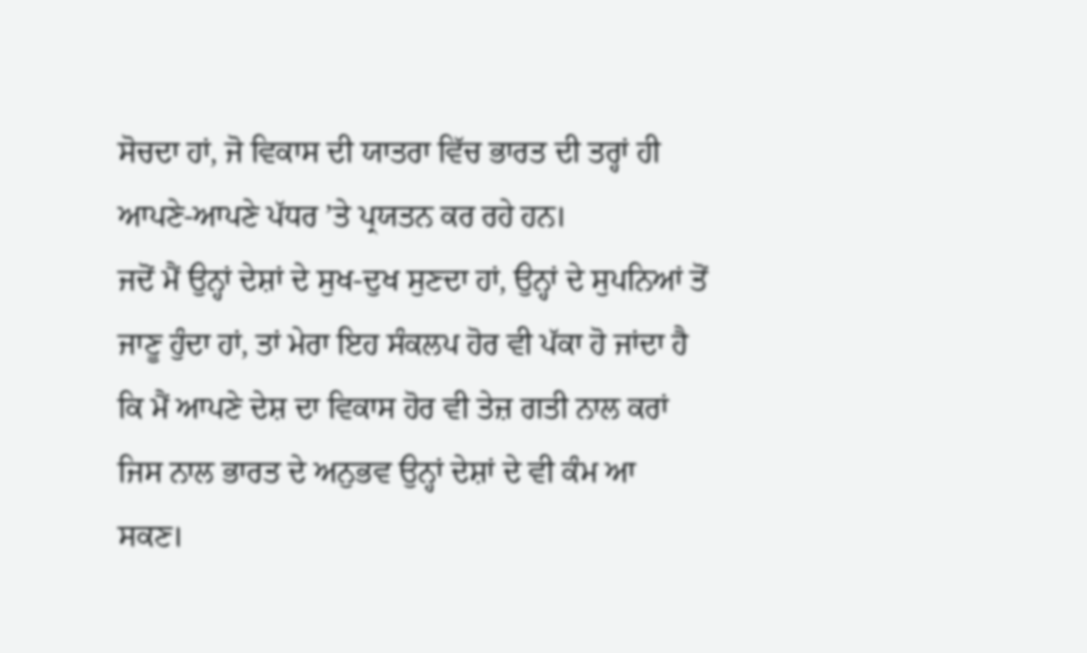ਸੋਚਦਾ ਹਾਂ, ਜੋ ਵਿਕਾਸ ਦੀ ਯਾਤਰਾ ਵਿੱਚ ਭਾਰਤ ਦੀ ਤਰ੍ਹਾਂ ਹੀ ਆਪਣੇ-ਆਪਣੇ ਪੱਧਰ ’ਤੇ ਪ੍ਰਯਤਨ ਕਰ ਰਹੇ ਹਨ।
ਜਦੋਂ ਮੈਂ ਉਨ੍ਹਾਂ ਦੇਸ਼ਾਂ ਦੇ ਸੁਖ-ਦੁਖ ਸੁਣਦਾ ਹਾਂ, ਉਨ੍ਹਾਂ ਦੇ ਸੁਪਨਿਆਂ ਤੋਂ ਜਾਣੂ ਹੁੰਦਾ ਹਾਂ, ਤਾਂ ਮੇਰਾ ਇਹ ਸੰਕਲਪ ਹੋਰ ਵੀ ਪੱਕਾ ਹੋ ਜਾਂਦਾ ਹੈ ਕਿ ਮੈਂ ਆਪਣੇ ਦੇਸ਼ ਦਾ ਵਿਕਾਸ ਹੋਰ ਵੀ ਤੇਜ਼ ਗਤੀ ਨਾਲ ਕਰਾਂ ਜਿਸ ਨਾਲ ਭਾਰਤ ਦੇ ਅਨੁਭਵ ਉਨ੍ਹਾਂ ਦੇਸ਼ਾਂ ਦੇ ਵੀ ਕੰਮ ਆ ਸਕਣ।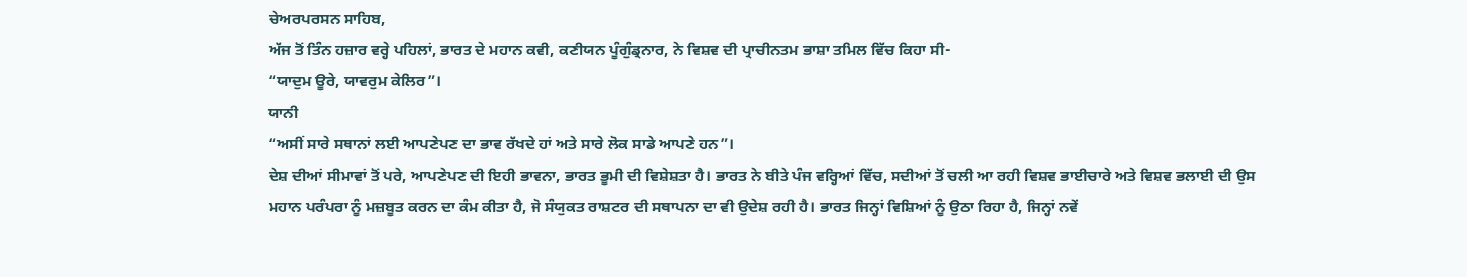ਚੇਅਰਪਰਸਨ ਸਾਹਿਬ,
ਅੱਜ ਤੋਂ ਤਿੰਨ ਹਜ਼ਾਰ ਵਰ੍ਹੇ ਪਹਿਲਾਂ, ਭਾਰਤ ਦੇ ਮਹਾਨ ਕਵੀ, ਕਣੀਯਨ ਪੂੰਗੁੰਡ੍ਰਨਾਰ, ਨੇ ਵਿਸ਼ਵ ਦੀ ਪ੍ਰਾਚੀਨਤਮ ਭਾਸ਼ਾ ਤਮਿਲ ਵਿੱਚ ਕਿਹਾ ਸੀ-
“ਯਾਦੁਮ ਊਰੇ, ਯਾਵਰੁਮ ਕੇਲਿਰ”।
ਯਾਨੀ
“ਅਸੀਂ ਸਾਰੇ ਸਥਾਨਾਂ ਲਈ ਆਪਣੇਪਣ ਦਾ ਭਾਵ ਰੱਖਦੇ ਹਾਂ ਅਤੇ ਸਾਰੇ ਲੋਕ ਸਾਡੇ ਆਪਣੇ ਹਨ”।
ਦੇਸ਼ ਦੀਆਂ ਸੀਮਾਵਾਂ ਤੋਂ ਪਰੇ, ਆਪਣੇਪਣ ਦੀ ਇਹੀ ਭਾਵਨਾ, ਭਾਰਤ ਭੂਮੀ ਦੀ ਵਿਸ਼ੇਸ਼ਤਾ ਹੈ। ਭਾਰਤ ਨੇ ਬੀਤੇ ਪੰਜ ਵਰ੍ਹਿਆਂ ਵਿੱਚ, ਸਦੀਆਂ ਤੋਂ ਚਲੀ ਆ ਰਹੀ ਵਿਸ਼ਵ ਭਾਈਚਾਰੇ ਅਤੇ ਵਿਸ਼ਵ ਭਲਾਈ ਦੀ ਉਸ ਮਹਾਨ ਪਰੰਪਰਾ ਨੂੰ ਮਜ਼ਬੂਤ ਕਰਨ ਦਾ ਕੰਮ ਕੀਤਾ ਹੈ, ਜੋ ਸੰਯੁਕਤ ਰਾਸ਼ਟਰ ਦੀ ਸਥਾਪਨਾ ਦਾ ਵੀ ਉਦੇਸ਼ ਰਹੀ ਹੈ। ਭਾਰਤ ਜਿਨ੍ਹਾਂ ਵਿਸ਼ਿਆਂ ਨੂੰ ਉਠਾ ਰਿਹਾ ਹੈ, ਜਿਨ੍ਹਾਂ ਨਵੇਂ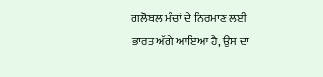ਗਲੋਬਲ ਮੰਚਾਂ ਦੇ ਨਿਰਮਾਣ ਲਈ ਭਾਰਤ ਅੱਗੇ ਆਇਆ ਹੈ, ਉਸ ਦਾ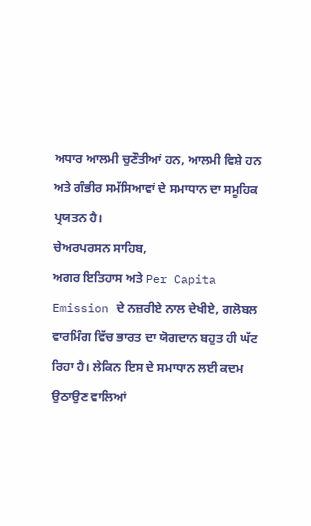ਅਧਾਰ ਆਲਮੀ ਚੁਣੌਤੀਆਂ ਹਨ, ਆਲਮੀ ਵਿਸ਼ੇ ਹਨ ਅਤੇ ਗੰਭੀਰ ਸਮੱਸਿਆਵਾਂ ਦੇ ਸਮਾਧਾਨ ਦਾ ਸਮੂਹਿਕ ਪ੍ਰਯਤਨ ਹੈ।
ਚੇਅਰਪਰਸਨ ਸਾਹਿਬ,
ਅਗਰ ਇਤਿਹਾਸ ਅਤੇ Per Capita Emission ਦੇ ਨਜ਼ਰੀਏ ਨਾਲ ਦੇਖੀਏ, ਗਲੋਬਲ ਵਾਰਮਿੰਗ ਵਿੱਚ ਭਾਰਤ ਦਾ ਯੋਗਦਾਨ ਬਹੁਤ ਹੀ ਘੱਟ ਰਿਹਾ ਹੈ। ਲੇਕਿਨ ਇਸ ਦੇ ਸਮਾਧਾਨ ਲਈ ਕਦਮ ਉਠਾਉਣ ਵਾਲਿਆਂ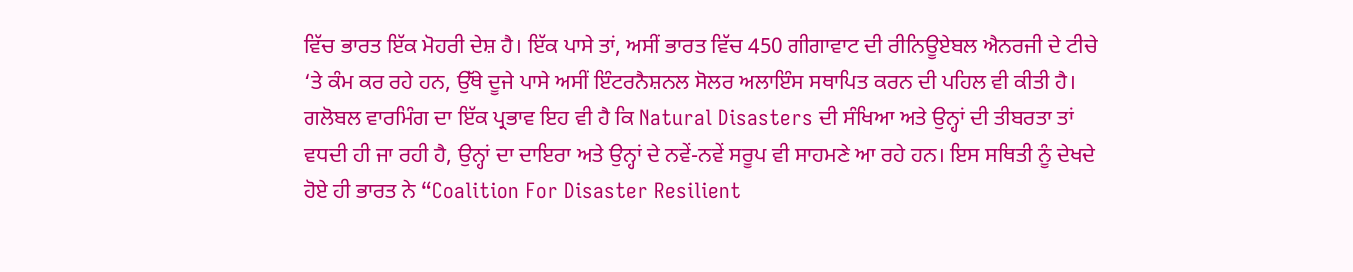ਵਿੱਚ ਭਾਰਤ ਇੱਕ ਮੋਹਰੀ ਦੇਸ਼ ਹੈ। ਇੱਕ ਪਾਸੇ ਤਾਂ, ਅਸੀਂ ਭਾਰਤ ਵਿੱਚ 450 ਗੀਗਾਵਾਟ ਦੀ ਰੀਨਿਊਏਬਲ ਐਨਰਜੀ ਦੇ ਟੀਚੇ ‘ਤੇ ਕੰਮ ਕਰ ਰਹੇ ਹਨ, ਉੱਥੇ ਦੂਜੇ ਪਾਸੇ ਅਸੀਂ ਇੰਟਰਨੈਸ਼ਨਲ ਸੋਲਰ ਅਲਾਇੰਸ ਸਥਾਪਿਤ ਕਰਨ ਦੀ ਪਹਿਲ ਵੀ ਕੀਤੀ ਹੈ।
ਗਲੋਬਲ ਵਾਰਮਿੰਗ ਦਾ ਇੱਕ ਪ੍ਰਭਾਵ ਇਹ ਵੀ ਹੈ ਕਿ Natural Disasters ਦੀ ਸੰਖਿਆ ਅਤੇ ਉਨ੍ਹਾਂ ਦੀ ਤੀਬਰਤਾ ਤਾਂ ਵਧਦੀ ਹੀ ਜਾ ਰਹੀ ਹੈ, ਉਨ੍ਹਾਂ ਦਾ ਦਾਇਰਾ ਅਤੇ ਉਨ੍ਹਾਂ ਦੇ ਨਵੇਂ-ਨਵੇਂ ਸਰੂਪ ਵੀ ਸਾਹਮਣੇ ਆ ਰਹੇ ਹਨ। ਇਸ ਸਥਿਤੀ ਨੂੰ ਦੇਖਦੇ ਹੋਏ ਹੀ ਭਾਰਤ ਨੇ “Coalition For Disaster Resilient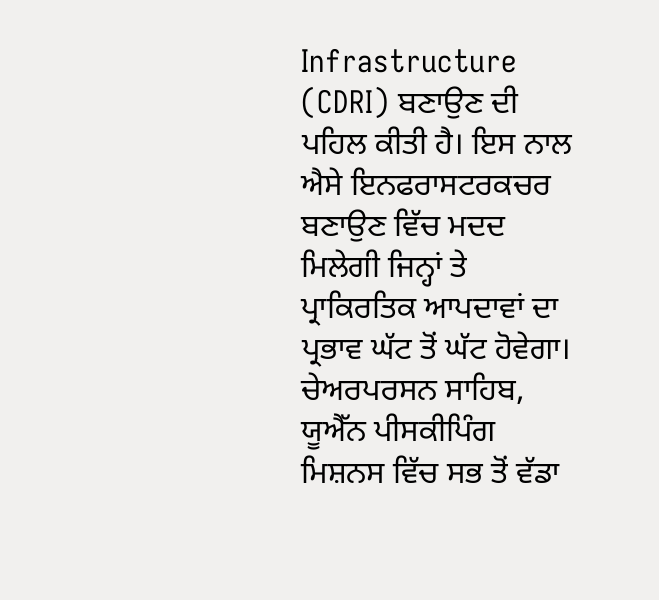Infrastructure (CDRI) ਬਣਾਉਣ ਦੀ ਪਹਿਲ ਕੀਤੀ ਹੈ। ਇਸ ਨਾਲ ਐਸੇ ਇਨਫਰਾਸਟਰਕਚਰ ਬਣਾਉਣ ਵਿੱਚ ਮਦਦ ਮਿਲੇਗੀ ਜਿਨ੍ਹਾਂ ਤੇ ਪ੍ਰਾਕਿਰਤਿਕ ਆਪਦਾਵਾਂ ਦਾ ਪ੍ਰਭਾਵ ਘੱਟ ਤੋਂ ਘੱਟ ਹੋਵੇਗਾ।
ਚੇਅਰਪਰਸਨ ਸਾਹਿਬ,
ਯੂਐੱਨ ਪੀਸਕੀਪਿੰਗ ਮਿਸ਼ਨਸ ਵਿੱਚ ਸਭ ਤੋਂ ਵੱਡਾ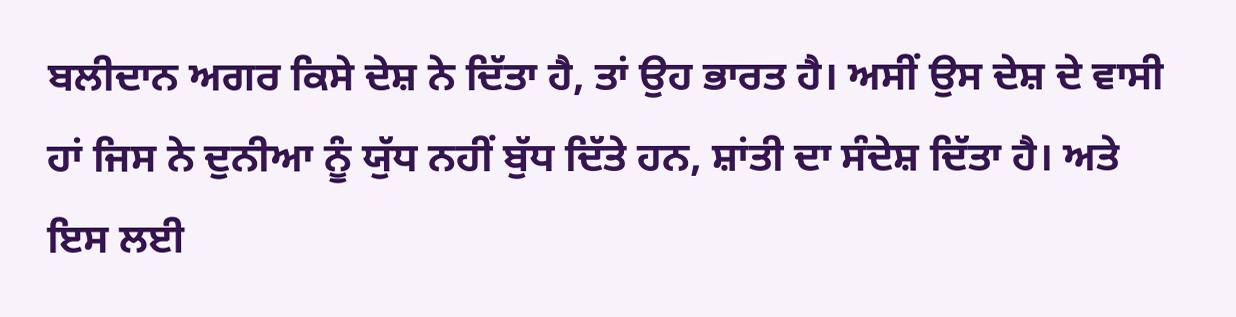ਬਲੀਦਾਨ ਅਗਰ ਕਿਸੇ ਦੇਸ਼ ਨੇ ਦਿੱਤਾ ਹੈ, ਤਾਂ ਉਹ ਭਾਰਤ ਹੈ। ਅਸੀਂ ਉਸ ਦੇਸ਼ ਦੇ ਵਾਸੀ ਹਾਂ ਜਿਸ ਨੇ ਦੁਨੀਆ ਨੂੰ ਯੁੱਧ ਨਹੀਂ ਬੁੱਧ ਦਿੱਤੇ ਹਨ, ਸ਼ਾਂਤੀ ਦਾ ਸੰਦੇਸ਼ ਦਿੱਤਾ ਹੈ। ਅਤੇ ਇਸ ਲਈ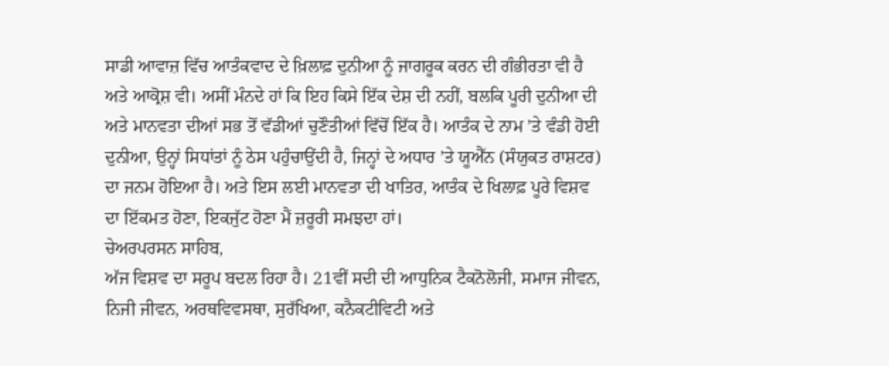ਸਾਡੀ ਆਵਾਜ਼ ਵਿੱਚ ਆਤੰਕਵਾਦ ਦੇ ਖ਼ਿਲਾਫ਼ ਦੁਨੀਆ ਨੂੰ ਜਾਗਰੂਕ ਕਰਨ ਦੀ ਗੰਭੀਰਤਾ ਵੀ ਹੈ ਅਤੇ ਆਕ੍ਰੋਸ਼ ਵੀ। ਅਸੀਂ ਮੰਨਦੇ ਹਾਂ ਕਿ ਇਹ ਕਿਸੇ ਇੱਕ ਦੇਸ਼ ਦੀ ਨਹੀਂ, ਬਲਕਿ ਪੂਰੀ ਦੁਨੀਆ ਦੀ ਅਤੇ ਮਾਨਵਤਾ ਦੀਆਂ ਸਭ ਤੋਂ ਵੱਡੀਆਂ ਚੁਣੌਤੀਆਂ ਵਿੱਚੋਂ ਇੱਕ ਹੈ। ਆਤੰਕ ਦੇ ਨਾਮ ’ਤੇ ਵੰਡੀ ਹੋਈ ਦੁਨੀਆ, ਉਨ੍ਹਾਂ ਸਿਧਾਂਤਾਂ ਨੂੰ ਠੇਸ ਪਹੁੰਚਾਉਂਦੀ ਹੈ, ਜਿਨ੍ਹਾਂ ਦੇ ਅਧਾਰ ’ਤੇ ਯੂਐੱਨ (ਸੰਯੁਕਤ ਰਾਸ਼ਟਰ) ਦਾ ਜਨਮ ਹੋਇਆ ਹੈ। ਅਤੇ ਇਸ ਲਈ ਮਾਨਵਤਾ ਦੀ ਖਾਤਿਰ, ਆਤੰਕ ਦੇ ਖਿਲਾਫ਼ ਪੂਰੇ ਵਿਸ਼ਵ ਦਾ ਇੱਕਮਤ ਹੋਣਾ, ਇਕਜੁੱਟ ਹੋਣਾ ਮੈਂ ਜ਼ਰੂਰੀ ਸਮਝਦਾ ਹਾਂ।
ਚੇਅਰਪਰਸਨ ਸਾਹਿਬ,
ਅੱਜ ਵਿਸ਼ਵ ਦਾ ਸਰੂਪ ਬਦਲ ਰਿਹਾ ਹੈ। 21ਵੀਂ ਸਦੀ ਦੀ ਆਧੁਨਿਕ ਟੈਕਨੋਲੋਜੀ, ਸਮਾਜ ਜੀਵਨ, ਨਿਜੀ ਜੀਵਨ, ਅਰਥਵਿਵਸਥਾ, ਸੁਰੱਖਿਆ, ਕਨੈਕਟੀਵਿਟੀ ਅਤੇ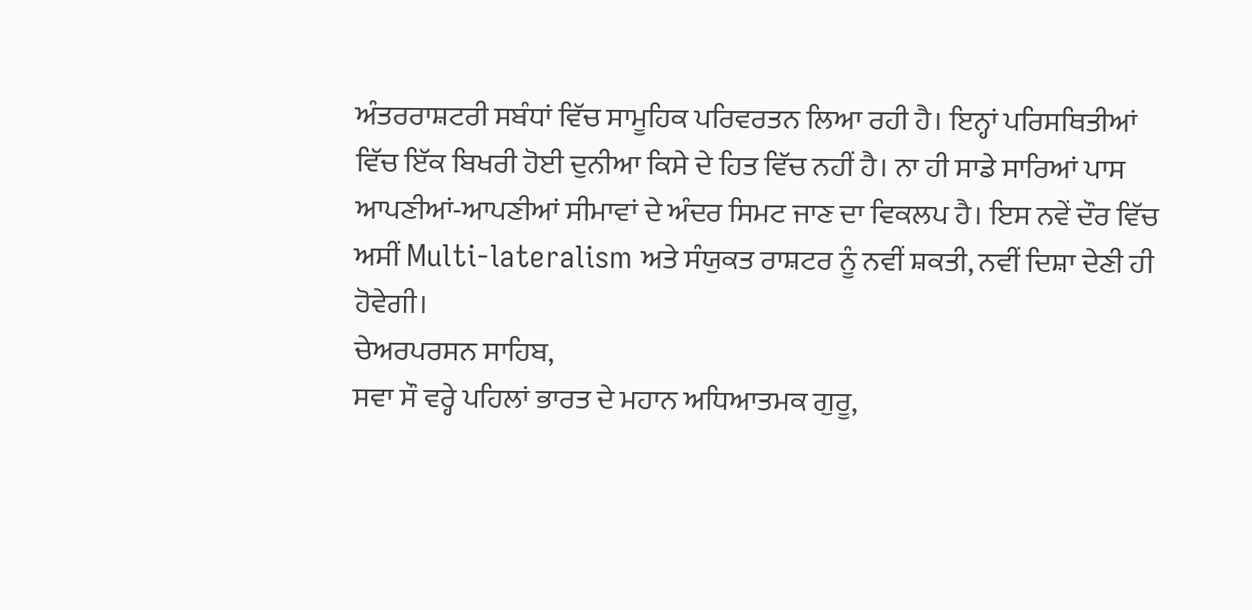ਅੰਤਰਰਾਸ਼ਟਰੀ ਸਬੰਧਾਂ ਵਿੱਚ ਸਾਮੂਹਿਕ ਪਰਿਵਰਤਨ ਲਿਆ ਰਹੀ ਹੈ। ਇਨ੍ਹਾਂ ਪਰਿਸਥਿਤੀਆਂ ਵਿੱਚ ਇੱਕ ਬਿਖਰੀ ਹੋਈ ਦੁਨੀਆ ਕਿਸੇ ਦੇ ਹਿਤ ਵਿੱਚ ਨਹੀਂ ਹੈ। ਨਾ ਹੀ ਸਾਡੇ ਸਾਰਿਆਂ ਪਾਸ ਆਪਣੀਆਂ-ਆਪਣੀਆਂ ਸੀਮਾਵਾਂ ਦੇ ਅੰਦਰ ਸਿਮਟ ਜਾਣ ਦਾ ਵਿਕਲਪ ਹੈ। ਇਸ ਨਵੇਂ ਦੌਰ ਵਿੱਚ ਅਸੀਂ Multi-lateralism ਅਤੇ ਸੰਯੁਕਤ ਰਾਸ਼ਟਰ ਨੂੰ ਨਵੀਂ ਸ਼ਕਤੀ, ਨਵੀਂ ਦਿਸ਼ਾ ਦੇਣੀ ਹੀ ਹੋਵੇਗੀ।
ਚੇਅਰਪਰਸਨ ਸਾਹਿਬ,
ਸਵਾ ਸੌ ਵਰ੍ਹੇ ਪਹਿਲਾਂ ਭਾਰਤ ਦੇ ਮਹਾਨ ਅਧਿਆਤਮਕ ਗੁਰੂ,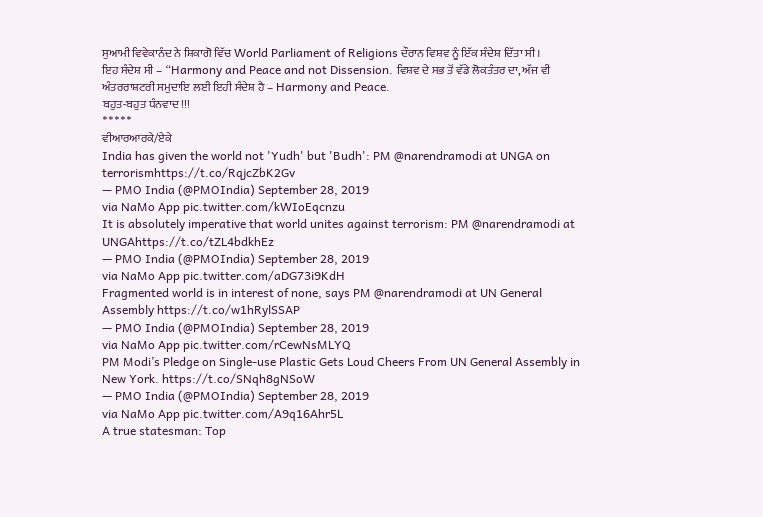ਸੁਆਮੀ ਵਿਵੇਕਾਨੰਦ ਨੇ ਸ਼ਿਕਾਗੋ ਵਿੱਚ World Parliament of Religions ਦੌਰਾਨ ਵਿਸ਼ਵ ਨੂੰ ਇੱਕ ਸੰਦੇਸ਼ ਦਿੱਤਾ ਸੀ।
ਇਹ ਸੰਦੇਸ਼ ਸੀ – “Harmony and Peace and not Dissension. ਵਿਸ਼ਵ ਦੇ ਸਭ ਤੋਂ ਵੱਡੇ ਲੋਕਤੰਤਰ ਦਾ, ਅੱਜ ਵੀ ਅੰਤਰਰਾਸ਼ਟਰੀ ਸਮੁਦਾਇ ਲਈ ਇਹੀ ਸੰਦੇਸ਼ ਹੈ – Harmony and Peace.
ਬਹੁਤ-ਬਹੁਤ ਧੰਨਵਾਦ !!!
*****
ਵੀਆਰਆਰਕੇ/ਏਕੇ
India has given the world not 'Yudh' but 'Budh': PM @narendramodi at UNGA on terrorismhttps://t.co/RqjcZbK2Gv
— PMO India (@PMOIndia) September 28, 2019
via NaMo App pic.twitter.com/kWIoEqcnzu
It is absolutely imperative that world unites against terrorism: PM @narendramodi at UNGAhttps://t.co/tZL4bdkhEz
— PMO India (@PMOIndia) September 28, 2019
via NaMo App pic.twitter.com/aDG73i9KdH
Fragmented world is in interest of none, says PM @narendramodi at UN General Assembly https://t.co/w1hRylSSAP
— PMO India (@PMOIndia) September 28, 2019
via NaMo App pic.twitter.com/rCewNsMLYQ
PM Modi’s Pledge on Single-use Plastic Gets Loud Cheers From UN General Assembly in New York. https://t.co/SNqh8gNSoW
— PMO India (@PMOIndia) September 28, 2019
via NaMo App pic.twitter.com/A9q16Ahr5L
A true statesman: Top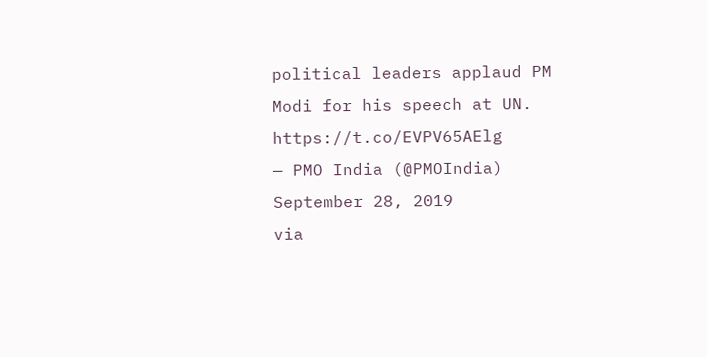political leaders applaud PM Modi for his speech at UN. https://t.co/EVPV65AElg
— PMO India (@PMOIndia) September 28, 2019
via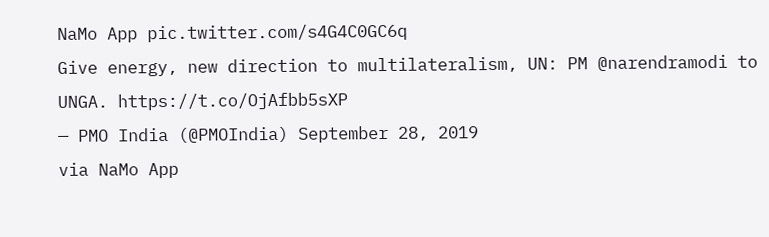NaMo App pic.twitter.com/s4G4C0GC6q
Give energy, new direction to multilateralism, UN: PM @narendramodi to UNGA. https://t.co/OjAfbb5sXP
— PMO India (@PMOIndia) September 28, 2019
via NaMo App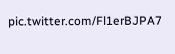pic.twitter.com/Fl1erBJPA7